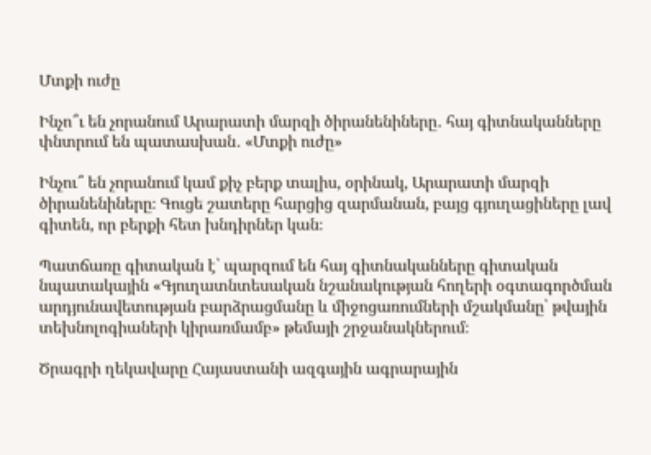Մտքի ուժը

Ինչո՞ւ են չորանում Արարատի մարզի ծիրանենիները․ հայ գիտնականները փնտրում են պատասխան․ «Մտքի ուժը»

Ինչու՞ են չորանում կամ քիչ բերք տալիս, օրինակ, Արարատի մարզի ծիրանենիները։ Գուցե շատերը հարցից զարմանան, բայց գյուղացիները լավ գիտեն, որ բերքի հետ խնդիրներ կան։

Պատճառը գիտական է՝ պարզում են հայ գիտնականները գիտական նպատակային «Գյուղատնտեսական նշանակության հողերի օգտագործման արդյունավետության բարձրացմանը և միջոցառումների մշակմանը՝ թվային տեխնոլոգիաների կիրառմամբ» թեմայի շրջանակներում։

Ծրագրի ղեկավարը Հայաստանի ազգային ագրարային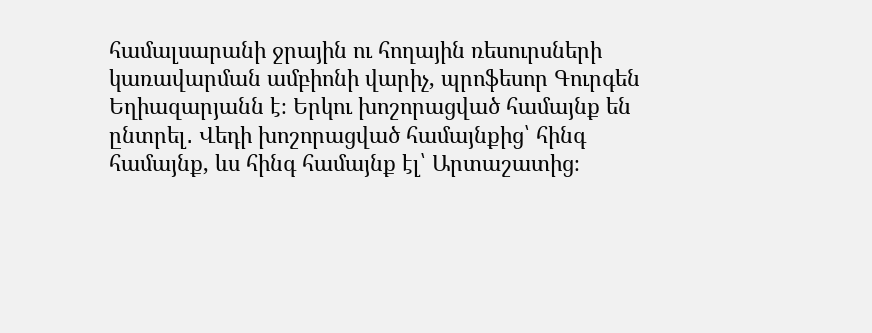համալսարանի ջրային ու հողային ռեսուրսների կառավարման ամբիոնի վարիչ, պրոֆեսոր Գուրգեն Եղիազարյանն է։ Երկու խոշորացված համայնք են ընտրել․ Վեդի խոշորացված համայնքից՝ հինգ համայնք, ևս հինգ համայնք էլ՝ Արտաշատից։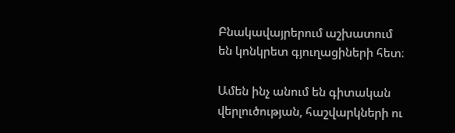Բնակավայրերում աշխատում են կոնկրետ գյուղացիների հետ։

Ամեն ինչ անում են գիտական վերլուծության, հաշվարկների ու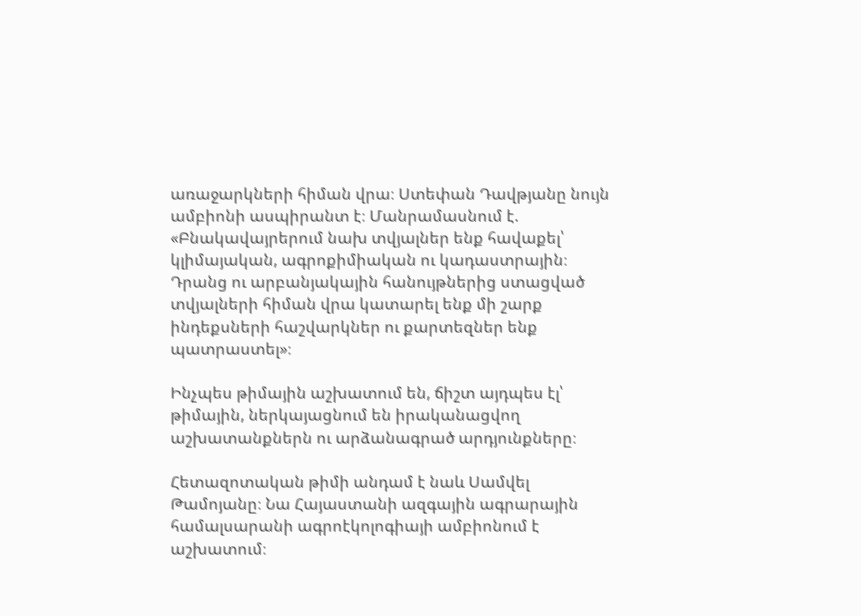առաջարկների հիման վրա։ Ստեփան Դավթյանը նույն ամբիոնի ասպիրանտ է։ Մանրամասնում է. «Բնակավայրերում նախ տվյալներ ենք հավաքել՝ կլիմայական, ագրոքիմիական ու կադաստրային։ Դրանց ու արբանյակային հանույթներից ստացված տվյալների հիման վրա կատարել ենք մի շարք ինդեքսների հաշվարկներ ու քարտեզներ ենք պատրաստել»։

Ինչպես թիմային աշխատում են, ճիշտ այդպես էլ՝ թիմային, ներկայացնում են իրականացվող աշխատանքներն ու արձանագրած արդյունքները։

Հետազոտական թիմի անդամ է նաև Սամվել Թամոյանը։ Նա Հայաստանի ազգային ագրարային համալսարանի ագրոէկոլոգիայի ամբիոնում է աշխատում։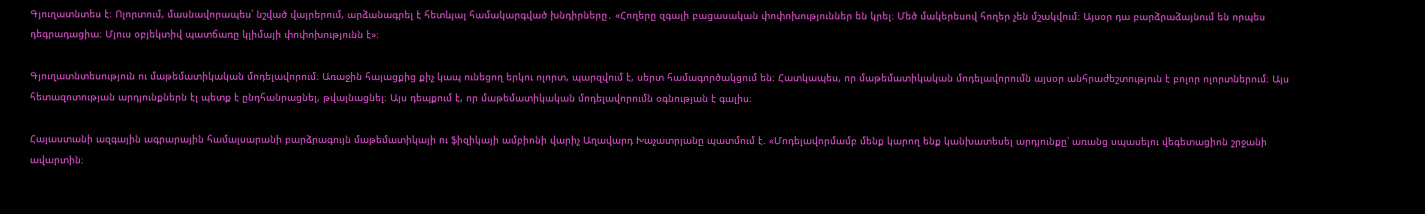Գյուղատնտես է։ Ոլորտում, մասնավորապես՝ նշված վայրերում, արձանագրել է հետևյալ համակարգված խնդիրները․ «Հողերը զգալի բացասական փոփոխություններ են կրել։ Մեծ մակերեսով հողեր չեն մշակվում։ Այսօր դա բարձրաձայնում են որպես դեգրադացիա։ Մյուս օբյեկտիվ պատճառը կլիմայի փոփոխությունն է»։

Գյուղատնտեսություն ու մաթեմատիկական մոդելավորում։ Առաջին հայացքից քիչ կապ ունեցող երկու ոլորտ, պարզվում է, սերտ համագործակցում են։ Հատկապես, որ մաթեմատիկական մոդելավորումն այսօր անհրաժեշտություն է բոլոր ոլորտներում։ Այս հետազոտության արդյունքներն էլ պետք է ընդհանրացնել, թվայնացնել։ Այս դեպքում է, որ մաթեմատիկական մոդելավորումն օգնության է գալիս։

Հայաստանի ազգային ագրարային համալսարանի բարձրագույն մաթեմատիկայի ու ֆիզիկայի ամբիոնի վարիչ Աղավարդ Խաչատրյանը պատմում է. «Մոդելավորմամբ մենք կարող ենք կանխատեսել արդյունքը՝ առանց սպասելու վեգետացիոն շրջանի ավարտին։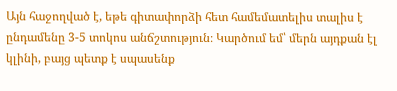Այն հաջողված է, եթե գիտափորձի հետ համեմատելիս տալիս է ընդամենը 3-5 տոկոս անճշտություն։ Կարծում եմ՝ մերն այդքան էլ կլինի, բայց պետք է սպասենք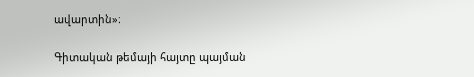ավարտին»։

Գիտական թեմայի հայտը պայման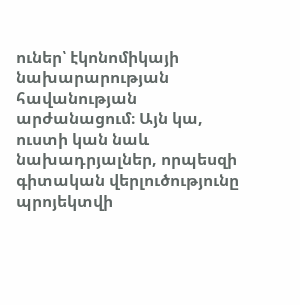ուներ՝ էկոնոմիկայի նախարարության հավանության արժանացում։ Այն կա, ուստի կան նաև նախադրյալներ, որպեսզի գիտական վերլուծությունը պրոյեկտվի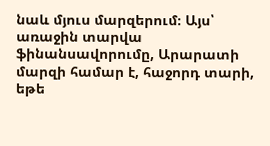նաև մյուս մարզերում։ Այս՝ առաջին տարվա ֆինանսավորումը, Արարատի մարզի համար է, հաջորդ տարի, եթե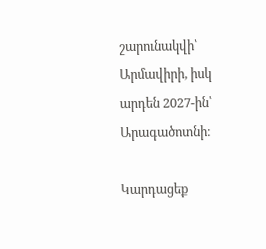շարունակվի՝ Արմավիրի, իսկ արդեն 2027-ին՝ Արագածոտնի։

Կարդացեք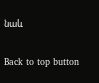նաև

Back to top button